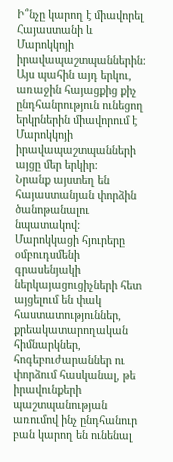Ի՞նչը կարող է միավորել Հայաստանի և Մարոկկոյի իրավապաշտպաններին: Այս պահին այդ երկու, առաջին հայացքից քիչ ընդհանրություն ունեցող երկրներին միավորում է Մարոկկոյի իրավապաշտպանների այցը մեր երկիր:
Նրանք այստեղ են հայաստանյան փորձին ծանոթանալու նպատակով: Մարոկկացի հյուրերը օմբուդսմենի գրասենյակի ներկայացուցիչների հետ այցելում են փակ հաստատություններ, քրեակատարողական հիմնարկներ, հոգեբուժարաններ ու փորձում հասկանալ, թե իրավունքերի պաշտպանության առումով ինչ ընդհանուր բան կարող են ունենալ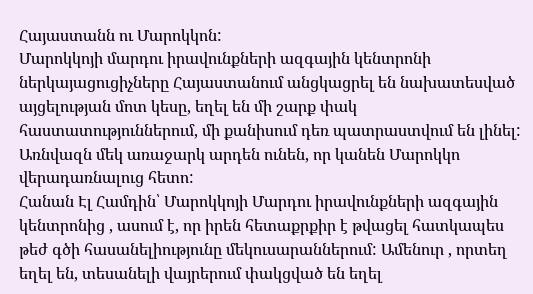Հայաստանն ու Մարոկկոն:
Մարոկկոյի մարդու իրավունքների ազգային կենտրոնի ներկայացուցիչները Հայաստանում անցկացրել են նախատեսված այցելության մոտ կեսը, եղել են մի շարք փակ հաստատություններում, մի քանիսում դեռ պատրաստվում են լինել: Առնվազն մեկ առաջարկ արդեն ունեն, որ կանեն Մարոկկո վերադառնալուց հետո:
Հանան Էլ Համդին՝ Մարոկկոյի Մարդու իրավունքների ազգային կենտրոնից , ասում է, որ իրեն հետաքրքիր է թվացել հատկապես թեժ գծի հասանելիությունը մեկուսարաններում: Ամենուր , որտեղ եղել են, տեսանելի վայրերում փակցված են եղել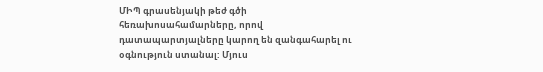ՄԻՊ գրասենյակի թեժ գծի հեռախոսահամարները, որով դատապարտյալները կարող են զանգահարել ու օգնություն ստանալ: Մյուս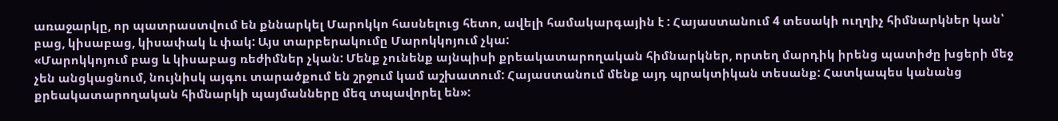առաջարկը, որ պատրաստվում են քննարկել Մարոկկո հասնելուց հետո, ավելի համակարգային է : Հայաստանում 4 տեսակի ուղղիչ հիմնարկներ կան՝ բաց, կիսաբաց, կիսափակ և փակ: Այս տարբերակումը Մարոկկոյում չկա:
«Մարոկկոյում բաց և կիսաբաց ռեժիմներ չկան: Մենք չունենք այնպիսի քրեակատարողական հիմնարկներ, որտեղ մարդիկ իրենց պատիժը խցերի մեջ չեն անցկացնում, նույնիսկ այգու տարածքում են շրջում կամ աշխատում: Հայաստանում մենք այդ պրակտիկան տեսանք: Հատկապես կանանց քրեակատարողական հիմնարկի պայմանները մեզ տպավորել են»: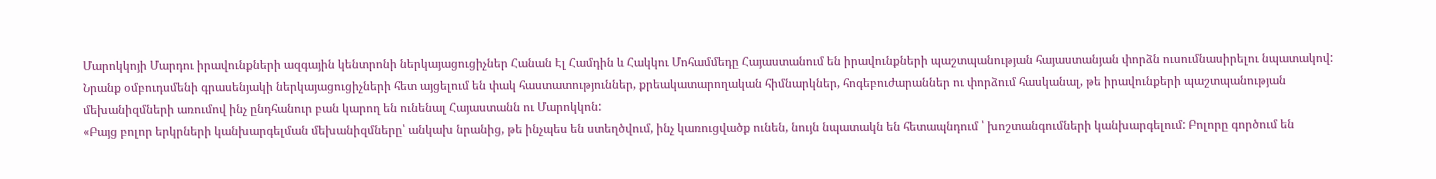Մարոկկոյի Մարդու իրավունքների ազգային կենտրոնի ներկայացուցիչներ Հանան Էլ Համդին և Հակկու Մոհամմեդը Հայաստանում են իրավունքների պաշտպանության հայաստանյան փորձն ուսումնասիրելու նպատակով: Նրանք օմբուդսմենի գրասենյակի ներկայացուցիչների հետ այցելում են փակ հաստատություններ, քրեակատարողական հիմնարկներ, հոգեբուժարաններ ու փորձում հասկանալ, թե իրավունքերի պաշտպանության մեխանիզմների առումով ինչ ընդհանուր բան կարող են ունենալ Հայաստանն ու Մարոկկոն:
«Բայց բոլոր երկրների կանխարգելման մեխանիզմները՝ անկախ նրանից, թե ինչպես են ստեղծվում, ինչ կառուցվածք ունեն, նույն նպատակն են հետապնդում ՝ խոշտանգումների կանխարգելում: Բոլորը գործում են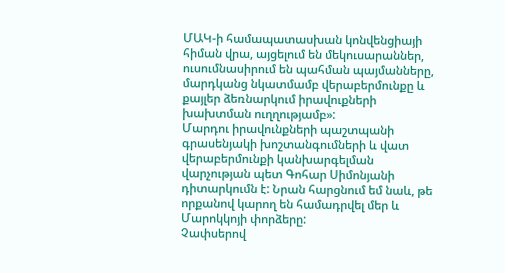ՄԱԿ-ի համապատասխան կոնվենցիայի հիման վրա, այցելում են մեկուսարաններ, ուսումնասիրում են պահման պայմանները, մարդկանց նկատմամբ վերաբերմունքը և քայլեր ձեռնարկում իրավուքների խախտման ուղղությամբ»:
Մարդու իրավունքների պաշտպանի գրասենյակի խոշտանգումների և վատ վերաբերմունքի կանխարգելման վարչության պետ Գոհար Սիմոնյանի դիտարկումն է: Նրան հարցնում եմ նաև, թե որքանով կարող են համադրվել մեր և Մարոկկոյի փորձերը:
Չափսերով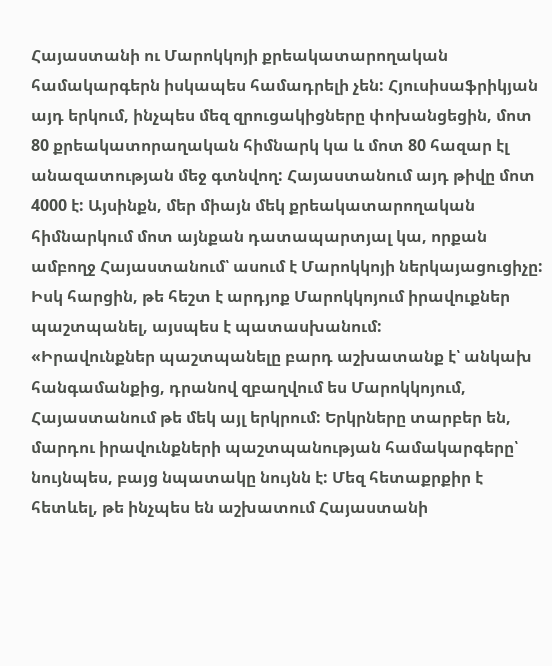Հայաստանի ու Մարոկկոյի քրեակատարողական համակարգերն իսկապես համադրելի չեն: Հյուսիսաֆրիկյան այդ երկում, ինչպես մեզ զրուցակիցները փոխանցեցին, մոտ 80 քրեակատորաղական հիմնարկ կա և մոտ 80 հազար էլ անազատության մեջ գտնվող: Հայաստանում այդ թիվը մոտ 4000 է: Այսինքն, մեր միայն մեկ քրեակատարողական հիմնարկում մոտ այնքան դատապարտյալ կա, որքան ամբողջ Հայաստանում՝ ասում է Մարոկկոյի ներկայացուցիչը: Իսկ հարցին, թե հեշտ է արդյոք Մարոկկոյում իրավուքներ պաշտպանել, այսպես է պատասխանում:
«Իրավունքներ պաշտպանելը բարդ աշխատանք է՝ անկախ հանգամանքից, դրանով զբաղվում ես Մարոկկոյում, Հայաստանում թե մեկ այլ երկրում: Երկրները տարբեր են, մարդու իրավունքների պաշտպանության համակարգերը՝ նույնպես, բայց նպատակը նույնն է: Մեզ հետաքրքիր է հետևել, թե ինչպես են աշխատում Հայաստանի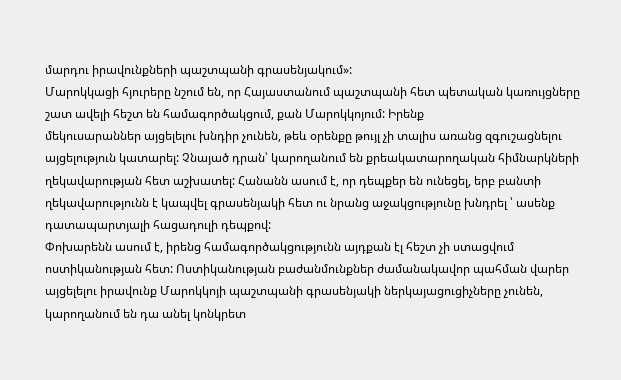մարդու իրավունքների պաշտպանի գրասենյակում»:
Մարոկկացի հյուրերը նշում են, որ Հայաստանում պաշտպանի հետ պետական կառույցները շատ ավելի հեշտ են համագործակցում, քան Մարոկկոյում: Իրենք
մեկուսարաններ այցելելու խնդիր չունեն, թեև օրենքը թույլ չի տալիս առանց զգուշացնելու այցելություն կատարել: Չնայած դրան՝ կարողանում են քրեակատարողական հիմնարկների ղեկավարության հետ աշխատել: Հանանն ասում է, որ դեպքեր են ունեցել, երբ բանտի ղեկավարությունն է կապվել գրասենյակի հետ ու նրանց աջակցությունը խնդրել ՝ ասենք դատապարտյալի հացադուլի դեպքով:
Փոխարենն ասում է, իրենց համագործակցությունն այդքան էլ հեշտ չի ստացվում ոստիկանության հետ: Ոստիկանության բաժանմունքներ ժամանակավոր պահման վարեր այցելելու իրավունք Մարոկկոյի պաշտպանի գրասենյակի ներկայացուցիչները չունեն, կարողանում են դա անել կոնկրետ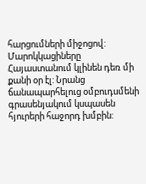հարցումների միջոցով:
Մարոկկացիները Հայաստանում կլինեն դեռ մի քանի օր էլ: Նրանց ճանապարհելուց օմբուդսմենի գրասենյակում կսպասեն հյուրերի հաջորդ խմբին: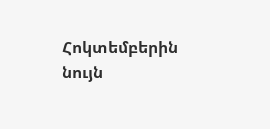Հոկտեմբերին նույն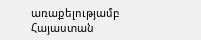առաքելությամբ Հայաստան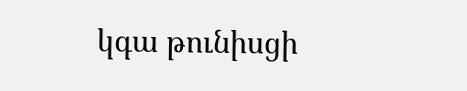կգա թունիսցի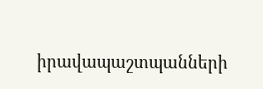իրավապաշտպանների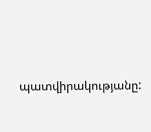պատվիրակությանը: